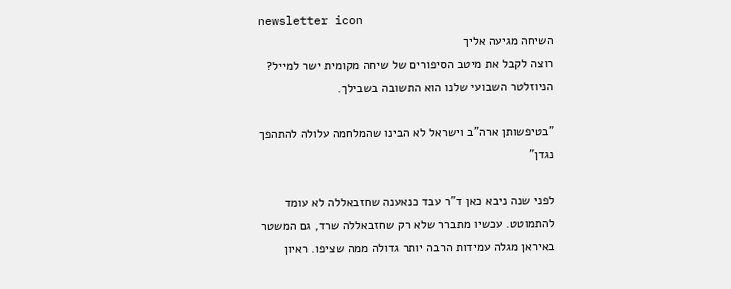newsletter icon
השיחה מגיעה אליך
רוצה לקבל את מיטב הסיפורים של שיחה מקומית ישר למייל? הניוזלטר השבועי שלנו הוא התשובה בשבילך.

"בטיפשותן ארה"ב וישראל לא הבינו שהמלחמה עלולה להתהפך נגדן"

לפני שנה ניבא כאן ד"ר עבד כנאענה שחזבאללה לא עומד להתמוטט. עכשיו מתברר שלא רק שחזבאללה שרד, גם המשטר באיראן מגלה עמידות הרבה יותר גדולה ממה שציפו. ראיון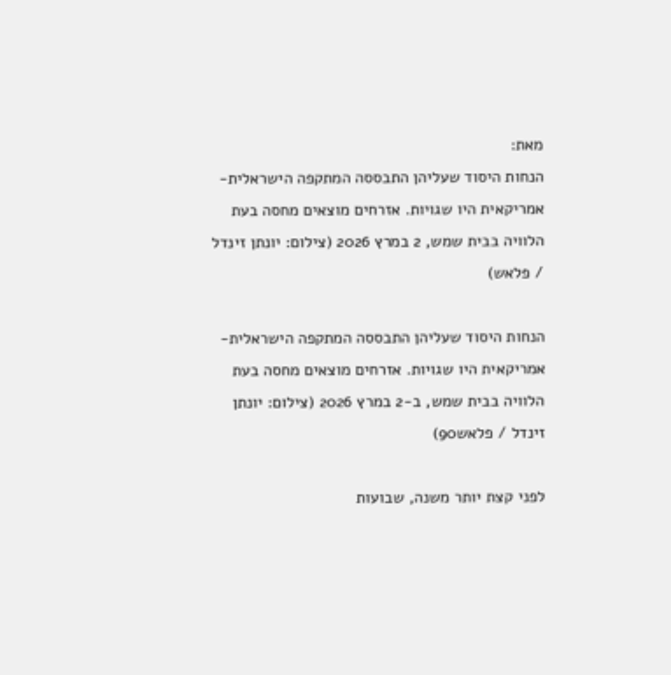מאת:
הנחות היסוד שעליהן התבססה המתקפה הישראלית-אמריקאית היו שגויות. אזרחים מוצאים מחסה בעת הלוויה בבית שמש, 2 במרץ 2026 (צילום: יונתן זינדל / פלאש)

הנחות היסוד שעליהן התבססה המתקפה הישראלית-אמריקאית היו שגויות. אזרחים מוצאים מחסה בעת הלוויה בבית שמש, ב-2 במרץ 2026 (צילום: יונתן זינדל / פלאש90)

לפני קצת יותר משנה, שבועות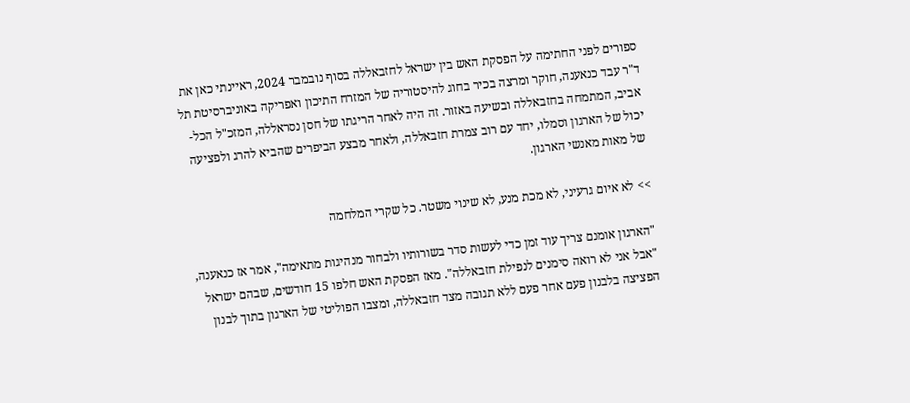ספורים לפני החתימה על הפסקת האש בין ישראל לחזבאללה בסוף נובמבר 2024, ראיינתי כאן את ד"ר עבד כנאענה, חוקר ומרצה בכיר בחוג להיסטוריה של המזרח התיכון ואפריקה באוניברסיטת תל אביב, המתמחה בחזבאללה ובשיעה באזור. זה היה לאחר הריגתו של חסן נסראללה, המזכ"ל הכל-יכול של הארגון וסמלו, יחד עם רוב צמרת חזבאללה, ולאחר מבצע הביפרים שהביא להרג ולפציעה של מאות מאנשי הארגון.

>> לא איום גרעיני, לא מכת מנע, לא שינוי משטר. כל שקרי המלחמה

"הארגון אומנם צריך עוד זמן כדי לעשות סדר בשורותיו ולבחור מנהיגות מתאימה", אמר אז כנאענה, "אבל אני לא רואה סימנים לנפילת חזבאללה". מאז הפסקת האש חלפו 15 חודשים, שבהם ישראל הפציצה בלבנון פעם אחר פעם ללא תגובה מצד חזבאללה, ומצבו הפוליטי של הארגון בתוך לבנון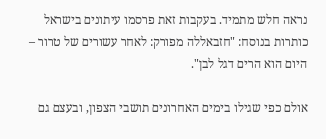נראה חלש מתמיד. בעקבות זאת פרסמו עיתונים בישראל כותרות בנוסח: "חזבאללה מפורק: לאחר עשורים של טרור – היום הוא הרים דגל לבן".

אולם כפי שגילו בימים האחרונים תושבי הצפון, ובעצם גם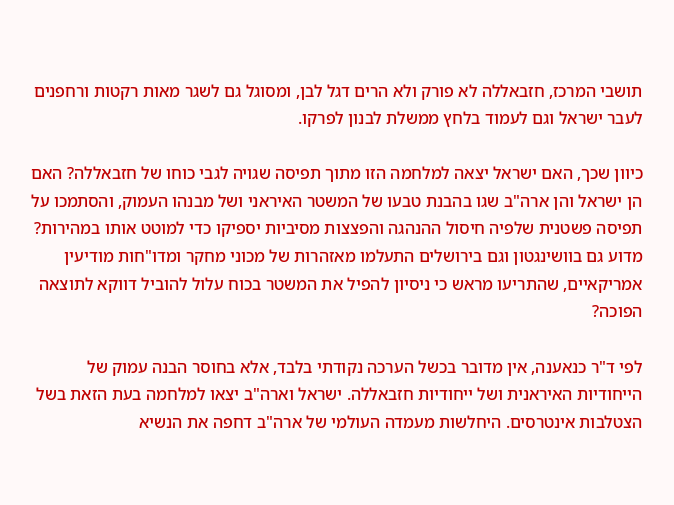תושבי המרכז, חזבאללה לא פורק ולא הרים דגל לבן, ומסוגל גם לשגר מאות רקטות ורחפנים לעבר ישראל וגם לעמוד בלחץ ממשלת לבנון לפרקו.

כיוון שכך, האם ישראל יצאה למלחמה הזו מתוך תפיסה שגויה לגבי כוחו של חזבאללה? האם הן ישראל והן ארה"ב שגו בהבנת טבעו של המשטר האיראני ושל מבנהו העמוק, והסתמכו על תפיסה פשטנית שלפיה חיסול ההנהגה והפצצות מסיביות יספיקו כדי למוטט אותו במהירות? מדוע גם בוושינגטון וגם בירושלים התעלמו מאזהרות של מכוני מחקר ומדו"חות מודיעין אמריקאיים, שהתריעו מראש כי ניסיון להפיל את המשטר בכוח עלול להוביל דווקא לתוצאה הפוכה?

לפי ד"ר כנאענה, אין מדובר בכשל הערכה נקודתי בלבד, אלא בחוסר הבנה עמוק של הייחודיות האיראנית ושל ייחודיות חזבאללה. ישראל וארה"ב יצאו למלחמה בעת הזאת בשל הצטלבות אינטרסים. היחלשות מעמדה העולמי של ארה"ב דחפה את הנשיא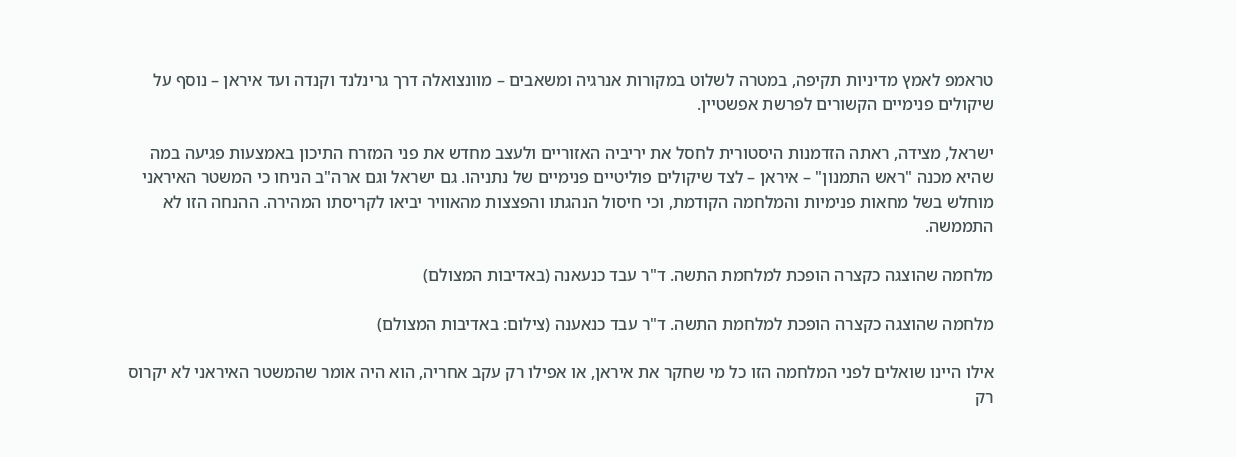טראמפ לאמץ מדיניות תקיפה, במטרה לשלוט במקורות אנרגיה ומשאבים – מוונצואלה דרך גרינלנד וקנדה ועד איראן – נוסף על שיקולים פנימיים הקשורים לפרשת אפשטיין.

ישראל, מצידה, ראתה הזדמנות היסטורית לחסל את יריביה האזוריים ולעצב מחדש את פני המזרח התיכון באמצעות פגיעה במה שהיא מכנה "ראש התמנון" – איראן – לצד שיקולים פוליטיים פנימיים של נתניהו. גם ישראל וגם ארה"ב הניחו כי המשטר האיראני מוחלש בשל מחאות פנימיות והמלחמה הקודמת, וכי חיסול הנהגתו והפצצות מהאוויר יביאו לקריסתו המהירה. ההנחה הזו לא התממשה.

מלחמה שהוצגה כקצרה הופכת למלחמת התשה. ד"ר עבד כנעאנה (באדיבות המצולם)

מלחמה שהוצגה כקצרה הופכת למלחמת התשה. ד"ר עבד כנאענה (צילום: באדיבות המצולם)

אילו היינו שואלים לפני המלחמה הזו כל מי שחקר את איראן, או אפילו רק עקב אחריה, הוא היה אומר שהמשטר האיראני לא יקרוס רק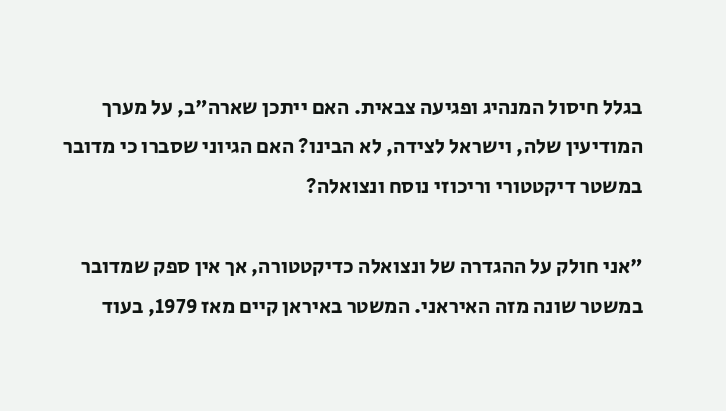בגלל חיסול המנהיג ופגיעה צבאית. האם ייתכן שארה"ב, על מערך המודיעין שלה, וישראל לצידה, לא הבינו? האם הגיוני שסברו כי מדובר במשטר דיקטטורי וריכוזי נוסח ונצואלה?

"אני חולק על ההגדרה של ונצואלה כדיקטטורה, אך אין ספק שמדובר במשטר שונה מזה האיראני. המשטר באיראן קיים מאז 1979, בעוד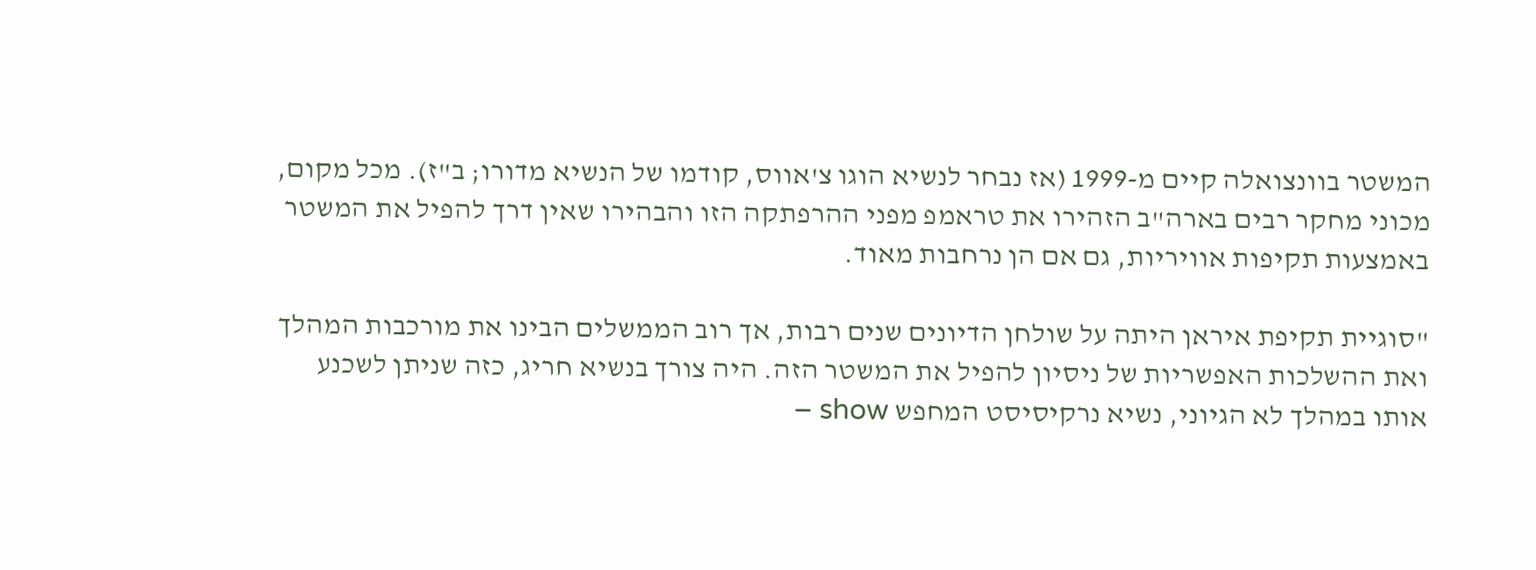המשטר בוונצואלה קיים מ-1999 (אז נבחר לנשיא הוגו צ'אווס, קודמו של הנשיא מדורו; ב"ז). מכל מקום, מכוני מחקר רבים בארה"ב הזהירו את טראמפ מפני ההרפתקה הזו והבהירו שאין דרך להפיל את המשטר באמצעות תקיפות אוויריות, גם אם הן נרחבות מאוד.

"סוגיית תקיפת איראן היתה על שולחן הדיונים שנים רבות, אך רוב הממשלים הבינו את מורכבות המהלך ואת ההשלכות האפשריות של ניסיון להפיל את המשטר הזה. היה צורך בנשיא חריג, כזה שניתן לשכנע אותו במהלך לא הגיוני, נשיא נרקיסיסט המחפש show –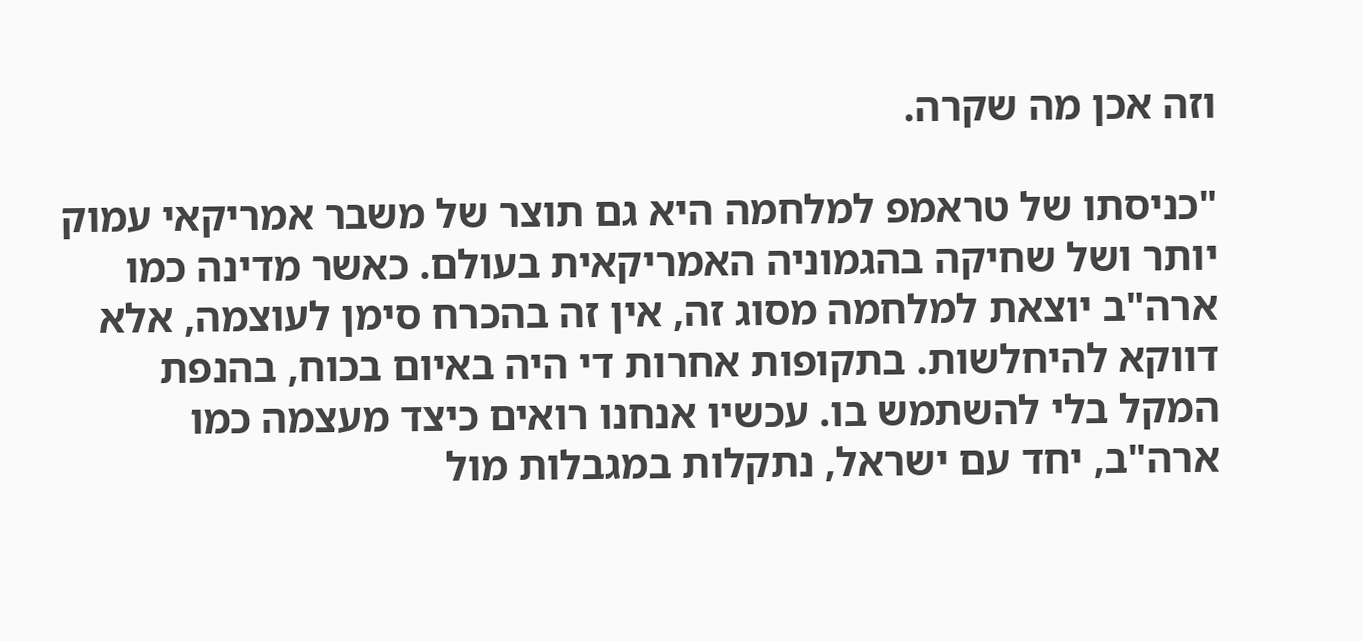וזה אכן מה שקרה.

"כניסתו של טראמפ למלחמה היא גם תוצר של משבר אמריקאי עמוק יותר ושל שחיקה בהגמוניה האמריקאית בעולם. כאשר מדינה כמו ארה"ב יוצאת למלחמה מסוג זה, אין זה בהכרח סימן לעוצמה, אלא דווקא להיחלשות. בתקופות אחרות די היה באיום בכוח, בהנפת המקל בלי להשתמש בו. עכשיו אנחנו רואים כיצד מעצמה כמו ארה"ב, יחד עם ישראל, נתקלות במגבלות מול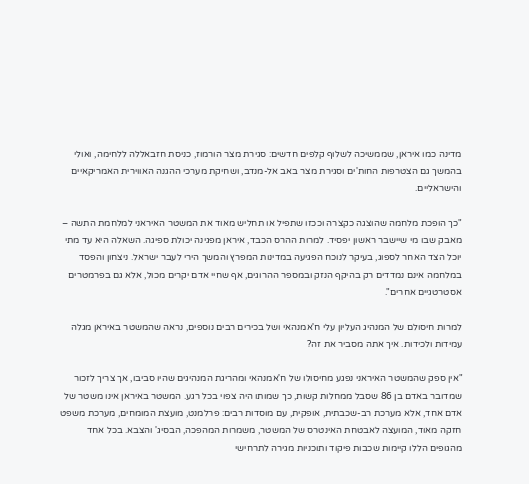מדינה כמו איראן, שממשיכה לשלוף קלפים חדשים: סגירת מצר הורמוז, כניסת חזבאללה ללחימה, ואולי בהמשך גם הצטרפות החות'ים וסגירת מצר באב אל-מנדב, ושחיקת מערכי ההגנה האווירית האמריקאיים והישראליים.

"כך הופכת מלחמה שהוצגה כקצרה וככזו שתפיל או תחליש מאוד את המשטר האיראני למלחמת התשה – מאבק שבו מי שיישבר ראשון יפסיד. למרות ההרס הכבד, איראן מפגינה יכולת ספיגה. השאלה היא עד מתי יוכל הצד האחר לספוג, בעיקר לנוכח הפגיעה במדינות המפרץ והמשך הירי לעבר ישראל. ניצחון והפסד במלחמה אינם נמדדים רק בהיקף הנזק ובמספר ההרוגים, אף שחיי אדם יקרים מכול, אלא גם בפרמטרים אסטרטגיים אחרים".

למרות חיסולם של המנהיג העליון עלי ח'אמנהאי ושל בכירים רבים נוספים, נראה שהמשטר באיראן מגלה עמידות ולכידות. איך אתה מסביר את זה?

"אין ספק שהמשטר האיראני נפגע מחיסולו של ח'אמנהאי ומהריגת המנהיגים שהיו סביבו, אך צריך לזכור שמדובר באדם בן 86 שסבל ממחלות קשות, כך שמותו היה צפוי בכל רגע. המשטר באיראן אינו משטר של אדם אחד, אלא מערכת רב-שכבתית, אופקית, עם מוסדות רבים: פרלמנט, מועצת המומחים, מערכת משפט חזקה מאוד, המועצה לאבטחת האינטרס של המשטר, משמרות המהפכה, הבסיג' והצבא. בכל אחד מהגופים הללו קיימות שכבות פיקוד ותוכניות מגירה לתרחישי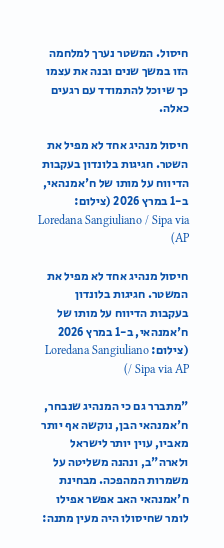חיסול. המשטר נערך למלחמה הזו במשך שנים ובנה את עצמו כך שיוכל להתמודד עם רגעים כאלה.

חיסול מנהיג אחד לא מפיל את השטר. חגיגות בלונדון בעקבות הדיווח על מותו של ח'אמנהאי, ב-1 במרץ 2026 (צילום: Loredana Sangiuliano / Sipa via AP)

חיסול מנהיג אחד לא מפיל את המשטר. חגיגות בלונדון בעקבות הדיווח על מותו של ח'אמנהאי, ב-1 במרץ 2026 (צילום: Loredana Sangiuliano / Sipa via AP)

"מתברר גם כי המנהיג שנבחר, ח'אמנהאי הבן, נוקשה אף יותר מאביו, עוין יותר לישראל ולארה"ב, ונהנה משליטה על משמרות המהפכה. מבחינת ח'אמנהאי האב אפשר אפילו לומר שחיסולו היה מעין מתנה: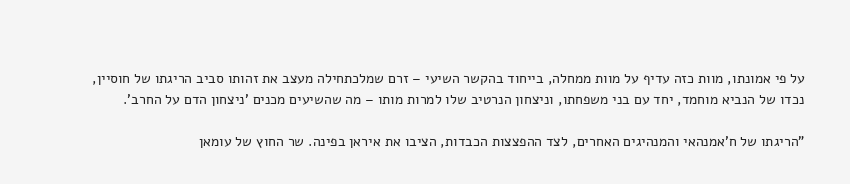על פי אמונתו, מוות כזה עדיף על מוות ממחלה, בייחוד בהקשר השיעי – זרם שמלכתחילה מעצב את זהותו סביב הריגתו של חוסיין, נכדו של הנביא מוחמד, יחד עם בני משפחתו, וניצחון הנרטיב שלו למרות מותו – מה שהשיעים מכנים 'ניצחון הדם על החרב'.

"הריגתו של ח'אמנהאי והמנהיגים האחרים, לצד ההפצצות הכבדות, הציבו את איראן בפינה. שר החוץ של עומאן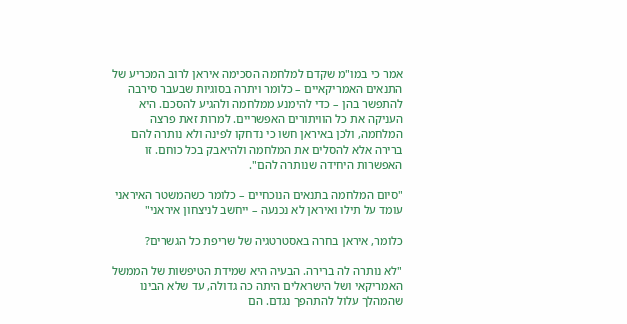אמר כי במו"מ שקדם למלחמה הסכימה איראן לרוב המכריע של התנאים האמריקאיים – כלומר ויתרה בסוגיות שבעבר סירבה להתפשר בהן – כדי להימנע ממלחמה ולהגיע להסכם. היא העניקה את כל הוויתורים האפשריים. למרות זאת פרצה המלחמה, ולכן באיראן חשו כי נדחקו לפינה ולא נותרה להם ברירה אלא להסלים את המלחמה ולהיאבק בכל כוחם. זו האפשרות היחידה שנותרה להם".

"סיום המלחמה בתנאים הנוכחיים – כלומר כשהמשטר האיראני עומד על תילו ואיראן לא נכנעה – ייחשב לניצחון איראני"

כלומר, איראן בחרה באסטרטגיה של שריפת כל הגשרים?

"לא נותרה לה ברירה. הבעיה היא שמידת הטיפשות של הממשל האמריקאי ושל הישראלים היתה כה גדולה, עד שלא הבינו שהמהלך עלול להתהפך נגדם. הם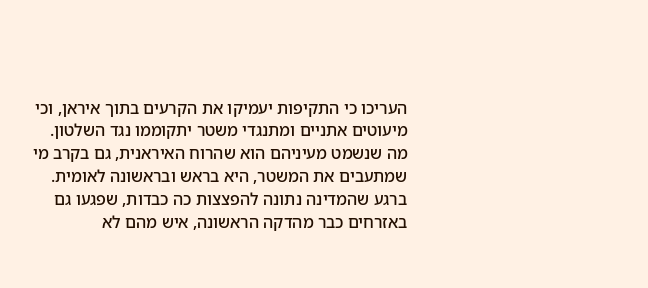העריכו כי התקיפות יעמיקו את הקרעים בתוך איראן, וכי מיעוטים אתניים ומתנגדי משטר יתקוממו נגד השלטון. מה שנשמט מעיניהם הוא שהרוח האיראנית, גם בקרב מי שמתעבים את המשטר, היא בראש ובראשונה לאומית. ברגע שהמדינה נתונה להפצצות כה כבדות, שפגעו גם באזרחים כבר מהדקה הראשונה, איש מהם לא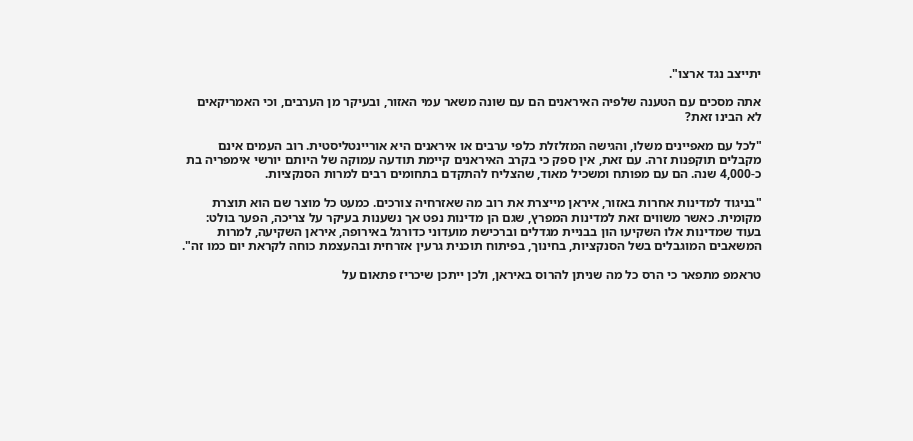יתייצב נגד ארצו".

אתה מסכים עם הטענה שלפיה האיראנים הם עם שונה משאר עמי האזור, ובעיקר מן הערבים, וכי האמריקאים לא הבינו זאת?

"לכל עם מאפיינים משלו, והגישה המזלזלת כלפי ערבים או איראנים היא אוריינטליסטית. רוב העמים אינם מקבלים תוקפנות זרה. עם זאת, אין ספק כי בקרב האיראנים קיימת תודעה עמוקה של היותם יורשי אימפריה בת כ-4,000 שנה. הם עם מפותח ומשכיל מאוד, שהצליח להתקדם בתחומים רבים למרות הסנקציות.

"בניגוד למדינות אחרות באזור, איראן מייצרת את רוב מה שאזרחיה צורכים. כמעט כל מוצר שם הוא תוצרת מקומית. כאשר משווים זאת למדינות המפרץ, שגם הן מדינות נפט אך נשענות בעיקר על צריכה, הפער בולט: בעוד שמדינות אלו השקיעו הון בבניית מגדלים וברכישת מועדוני כדורגל באירופה, איראן השקיעה, למרות המשאבים המוגבלים בשל הסנקציות, בחינוך, בפיתוח תוכנית גרעין אזרחית ובהעצמת כוחה לקראת יום כמו זה".

טראמפ מתפאר כי הרס כל מה שניתן להרוס באיראן, ולכן ייתכן שיכריז פתאום על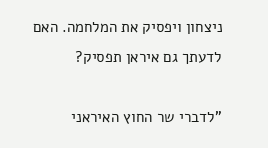ניצחון ויפסיק את המלחמה. האם לדעתך גם איראן תפסיק?

"לדברי שר החוץ האיראני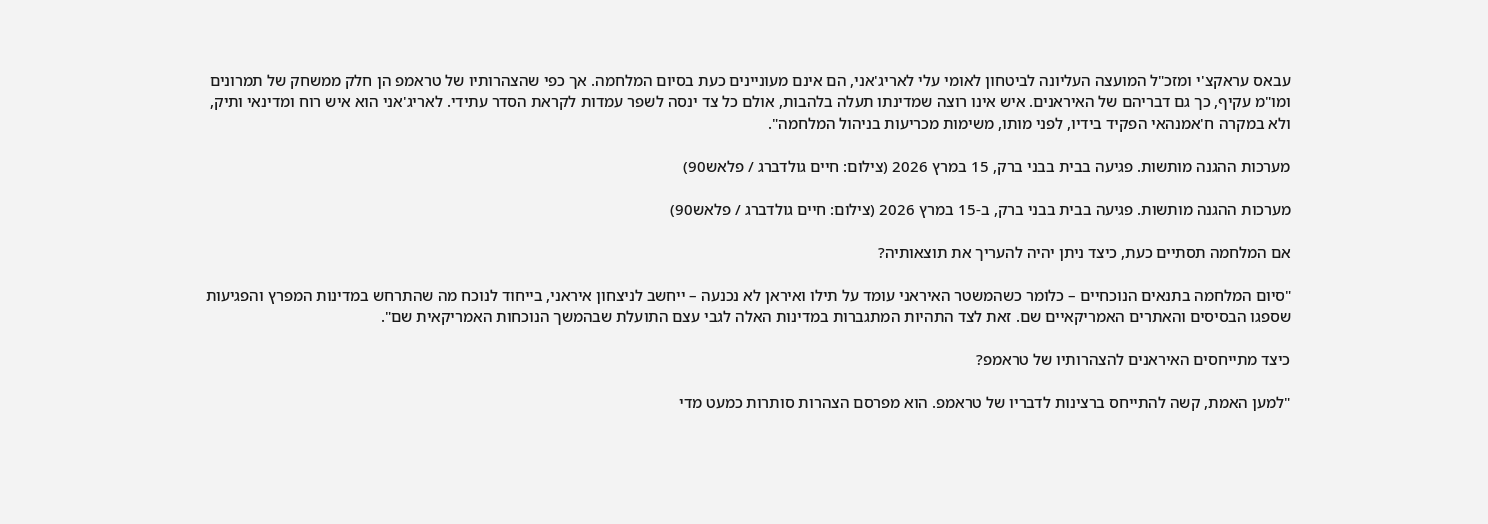עבאס עראקצ'י ומזכ"ל המועצה העליונה לביטחון לאומי עלי לאריג'אני, הם אינם מעוניינים כעת בסיום המלחמה. אך כפי שהצהרותיו של טראמפ הן חלק ממשחק של תמרונים ומו"מ עקיף, כך גם דבריהם של האיראנים. איש אינו רוצה שמדינתו תעלה בלהבות, אולם כל צד ינסה לשפר עמדות לקראת הסדר עתידי. לאריג'אני הוא איש רוח ומדינאי ותיק, ולא במקרה ח'אמנהאי הפקיד בידיו, לפני מותו, משימות מכריעות בניהול המלחמה".

מערכות ההגנה מותשות. פגיעה בבית בבני ברק, 15 במרץ 2026 (צילום: חיים גולדברג / פלאש90)

מערכות ההגנה מותשות. פגיעה בבית בבני ברק, ב-15 במרץ 2026 (צילום: חיים גולדברג / פלאש90)

אם המלחמה תסתיים כעת, כיצד ניתן יהיה להעריך את תוצאותיה?

"סיום המלחמה בתנאים הנוכחיים – כלומר כשהמשטר האיראני עומד על תילו ואיראן לא נכנעה – ייחשב לניצחון איראני, בייחוד לנוכח מה שהתרחש במדינות המפרץ והפגיעות שספגו הבסיסים והאתרים האמריקאיים שם. זאת לצד התהיות המתגברות במדינות האלה לגבי עצם התועלת שבהמשך הנוכחות האמריקאית שם".

כיצד מתייחסים האיראנים להצהרותיו של טראמפ?

"למען האמת, קשה להתייחס ברצינות לדבריו של טראמפ. הוא מפרסם הצהרות סותרות כמעט מדי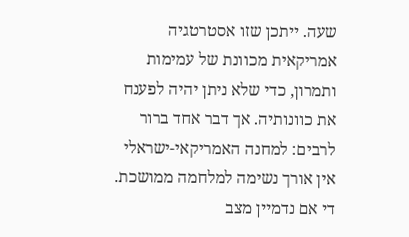שעה. ייתכן שזו אסטרטגיה אמריקאית מכוונת של עמימות ותמרון, כדי שלא ניתן יהיה לפענח את כוונותיה. אך דבר אחד ברור לרבים: למחנה האמריקאי-ישראלי אין אורך נשימה למלחמה ממושכת. די אם נדמיין מצב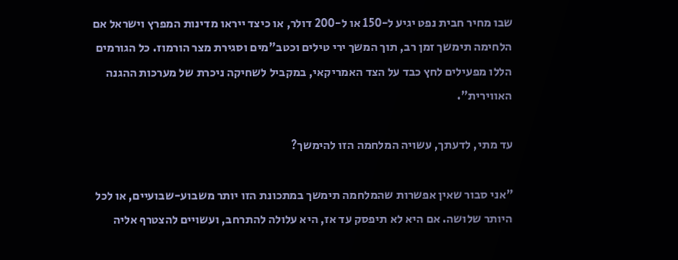שבו מחיר חבית נפט יגיע ל-150 או ל-200 דולר, או כיצד ייראו מדינות המפרץ וישראל אם הלחימה תימשך זמן רב, תוך המשך ירי טילים וכטב"מים וסגירת מצר הורמוז. כל הגורמים הללו מפעילים לחץ כבד על הצד האמריקאי, במקביל לשחיקה ניכרת של מערכות ההגנה האווירית".

עד מתי, לדעתך, עשויה המלחמה הזו להימשך?

"אני סבור שאין אפשרות שהמלחמה תימשך במתכונת הזו יותר משבוע-שבועיים, או לכל היותר שלושה. אם היא לא תיפסק עד אז, היא עלולה להתרחב, ועשויים להצטרף אליה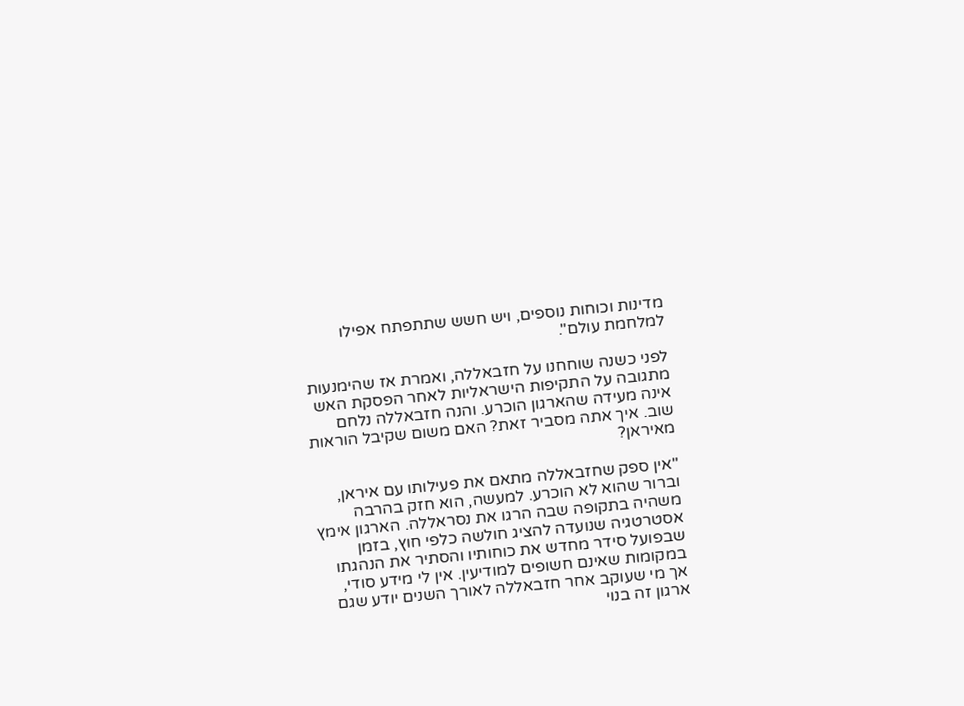מדינות וכוחות נוספים, ויש חשש שתתפתח אפילו למלחמת עולם".

לפני כשנה שוחחנו על חזבאללה, ואמרת אז שהימנעות מתגובה על התקיפות הישראליות לאחר הפסקת האש אינה מעידה שהארגון הוכרע. והנה חזבאללה נלחם שוב. איך אתה מסביר זאת? האם משום שקיבל הוראות מאיראן?

"אין ספק שחזבאללה מתאם את פעילותו עם איראן, וברור שהוא לא הוכרע. למעשה, הוא חזק בהרבה משהיה בתקופה שבה הרגו את נסראללה. הארגון אימץ אסטרטגיה שנועדה להציג חולשה כלפי חוץ, בזמן שבפועל סידר מחדש את כוחותיו והסתיר את הנהגתו במקומות שאינם חשופים למודיעין. אין לי מידע סודי, אך מי שעוקב אחר חזבאללה לאורך השנים יודע שגם ארגון זה בנוי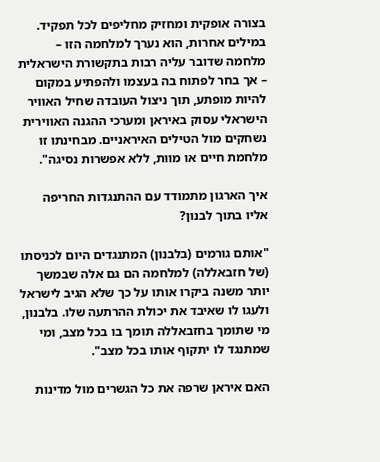בצורה אופקית ומחזיק מחליפים לכל תפקיד. במילים אחרות, הוא נערך למלחמה הזו – מלחמה שדובר עליה רבות בתקשורת הישראלית – אך בחר לפתוח בה בעצמו ולהפתיע במקום להיות מופתע, תוך ניצול העובדה שחיל האוויר הישראלי עסוק באיראן ומערכי ההגנה האווירית נשחקים מול הטילים האיראניים. מבחינתו זו מלחמת חיים או מוות, ללא אפשרות נסיגה".

איך הארגון מתמודד עם ההתנגדות החריפה אליו בתוך לבנון?

"אותם גורמים (בלבנון) המתנגדים היום לכניסתו (של חזבאללה) למלחמה הם גם אלה שבמשך יותר משנה ביקרו אותו על כך שלא הגיב לישראל ולעגו לו שאיבד את יכולת ההרתעה שלו. בלבנון, מי שתומך בחזבאללה תומך בו בכל מצב, ומי שמתנגד לו יתקוף אותו בכל מצב".

האם איראן שרפה את כל הגשרים מול מדינות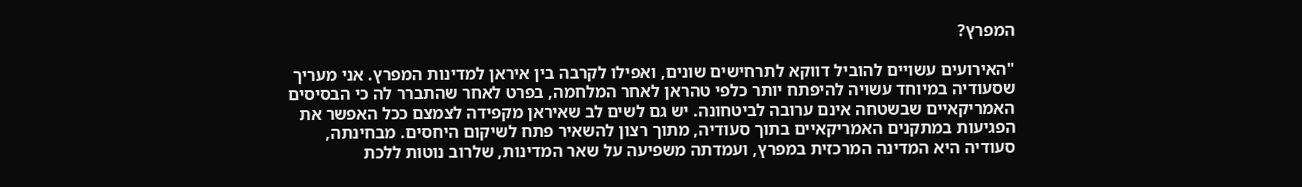המפרץ?

"האירועים עשויים להוביל דווקא לתרחישים שונים, ואפילו לקרבה בין איראן למדינות המפרץ. אני מעריך שסעודיה במיוחד עשויה להיפתח יותר כלפי טהראן לאחר המלחמה, בפרט לאחר שהתברר לה כי הבסיסים האמריקאיים שבשטחה אינם ערובה לביטחונה. יש גם לשים לב שאיראן מקפידה לצמצם ככל האפשר את הפגיעות במתקנים האמריקאיים בתוך סעודיה, מתוך רצון להשאיר פתח לשיקום היחסים. מבחינתה, סעודיה היא המדינה המרכזית במפרץ, ועמדתה משפיעה על שאר המדינות, שלרוב נוטות ללכת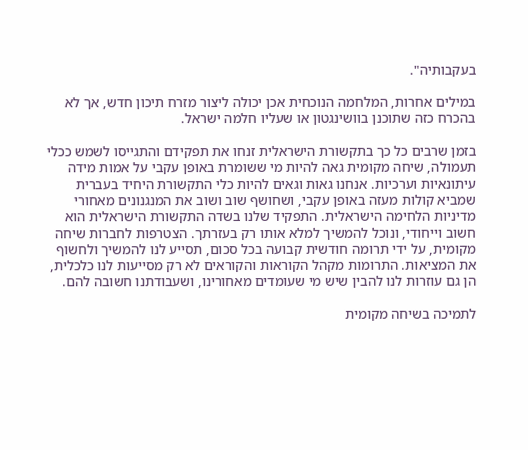בעקבותיה".

במילים אחרות, המלחמה הנוכחית אכן יכולה ליצור מזרח תיכון חדש, אך לא בהכרח כזה שתוכנן בוושינגטון או שעליו חלמה ישראל.

בזמן שרבים כל כך בתקשורת הישראלית זנחו את תפקידם והתגייסו לשמש ככלי תעמולה, שיחה מקומית גאה להיות מי ששומרת באופן עקבי על אמות מידה עיתונאיות וערכיות. אנחנו גאות וגאים להיות כלי התקשורת היחיד בעברית שמביא קולות מעזה באופן עקבי, ושחושף שוב ושוב את המנגנונים מאחורי מדיניות הלחימה הישראלית. התפקיד שלנו בשדה התקשורת הישראלית הוא חשוב וייחודי, ונוכל להמשיך למלא אותו רק בעזרתך. הצטרפות לחברות שיחה מקומית, על ידי תרומה חודשית קבועה בכל סכום, תסייע לנו להמשיך ולחשוף את המציאות. התרומות מקהל הקוראות והקוראים לא רק מסייעות לנו כלכלית, הן גם עוזרות לנו להבין שיש מי שעומדים מאחורינו, ושעבודתנו חשובה להם.

לתמיכה בשיחה מקומית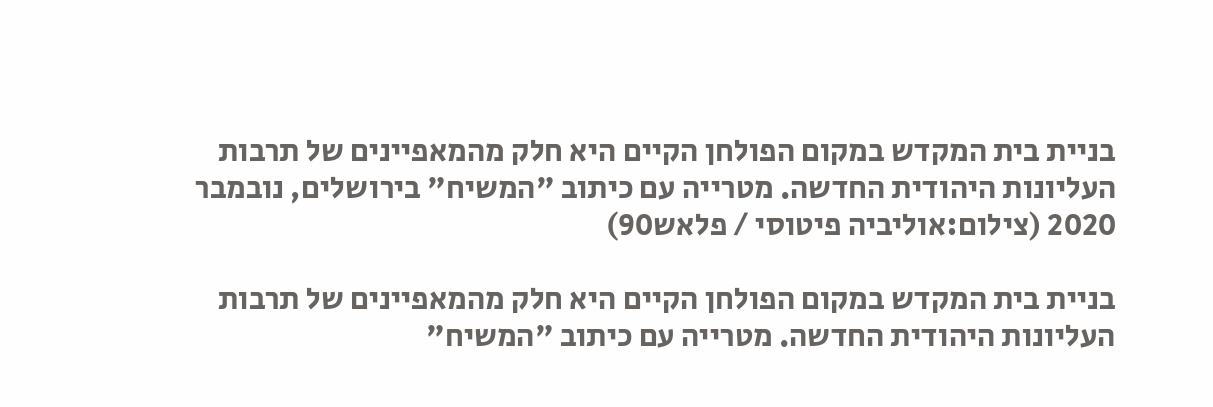בניית בית המקדש במקום הפולחן הקיים היא חלק מהמאפיינים של תרבות העליונות היהודית החדשה. מטרייה עם כיתוב "המשיח" בירושלים, נובמבר 2020 (צילום:אוליביה פיטוסי / פלאש90)

בניית בית המקדש במקום הפולחן הקיים היא חלק מהמאפיינים של תרבות העליונות היהודית החדשה. מטרייה עם כיתוב "המשיח"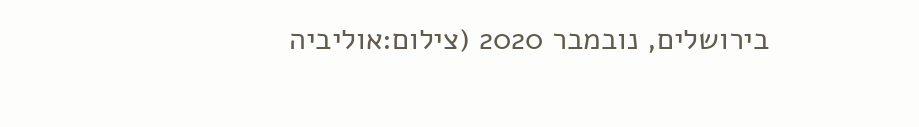בירושלים, נובמבר 2020 (צילום:אוליביה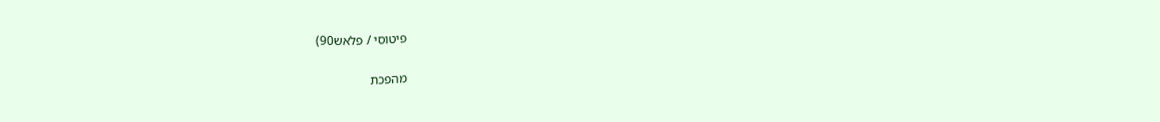פיטוסי / פלאש90)

מהפכת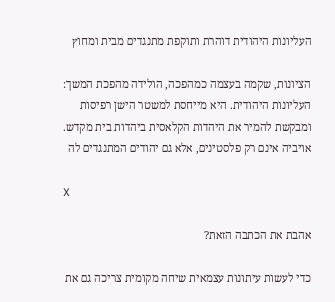העליונות היהודית דוהרת ותוקפת מתנגדים מבית ומחוץ

הציונות, שקמה בעצמה כמהפכה, הולידה מהפכת המשך: העליונות היהודית. היא מייחסת למשטר הישן רפיסות ומבקשת להמיר את היהדות הקלאסית ביהדות בית מקדש. אויביה אינם רק פלסטינים, אלא גם יהודים המתנגדים לה

X

אהבת את הכתבה הזאת?

כדי לעשות עיתונות עצמאית שיחה מקומית צריכה גם את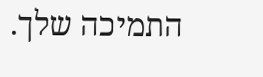התמיכה שלך.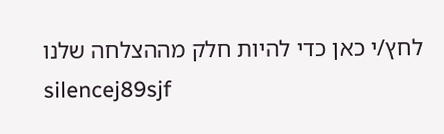לחץ/י כאן כדי להיות חלק מההצלחה שלנו
silencej89sjf